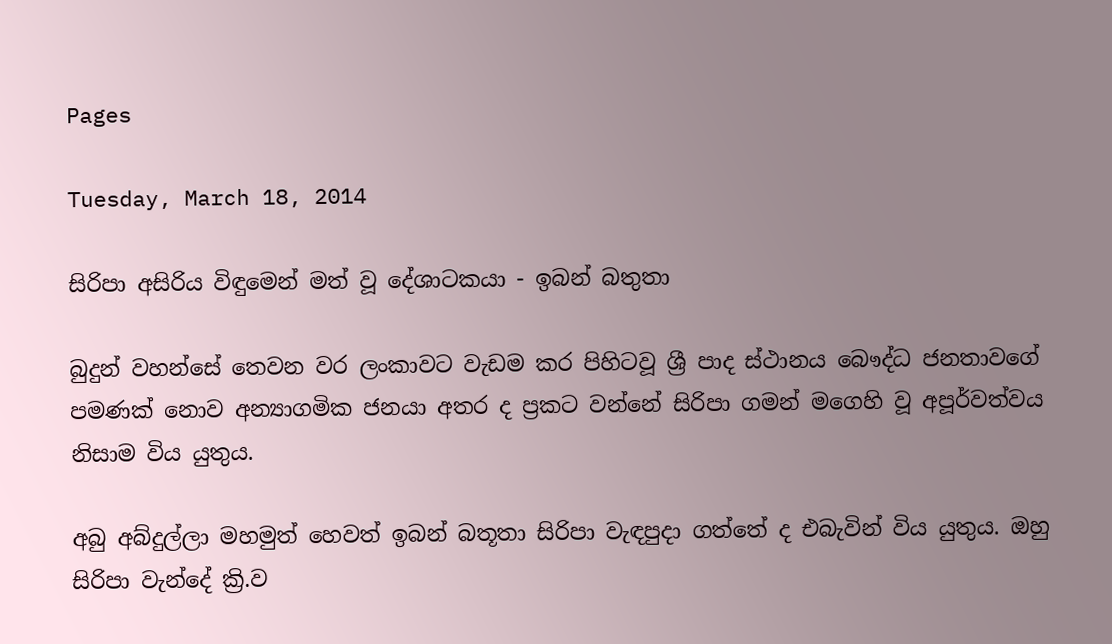Pages

Tuesday, March 18, 2014

සිරිපා අසිරිය විඳුමෙන් මත් වූ දේශාටකයා - ඉබන් බතුතා

බුදුන් වහන්සේ තෙවන වර ලංකාවට වැඩම කර පිහිටවූ ශ්‍රී පාද ස්‌ථානය බෞද්ධ ජනතාවගේ පමණක්‌ නොව අන්‍යාගමික ජනයා අතර ද ප්‍රකට වන්නේ සිරිපා ගමන් මගෙහි වූ අපූර්වත්වය නිසාම විය යුතුය.

අබු අබ්දුල්ලා මහමුත් හෙවත් ඉබන් බතූතා සිරිපා වැඳපුදා ගත්තේ ද එබැවින් විය යුතුය. ඔහු සිරිපා වැන්දේ ක්‍රි.ව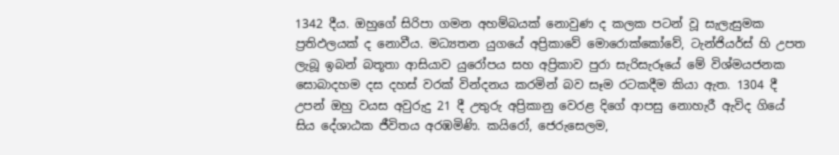1342 දීය. ඔහුගේ සිරිපා ගමන අහම්බයක්‌ නොවුණ ද කලක පටන් වූ සැලැසුමක ප්‍රතිඵලයක්‌ ද නොවීය. මධ්‍යතන යුගයේ අප්‍රිකාවේ මොරොක්‌කෝවේ, ටැන්ජියර්ස්‌ හි උපත ලැබූ ඉබන් බතූතා ආසියාව යුරෝපය සහ අප්‍රිකාව පුරා සැරිසැරූයේ මේ විශ්මයජනක සොබාදහම දස දහස්‌ වරක්‌ වින්දනය කරමින් බව සෑම රටකදීම කියා ඇත. 1304 දී උපන් ඔහු වයස අවුරුදු 21 දී උතුරු අප්‍රිකානු වෙරළ දිගේ ආපසු නොහැරී ඇවිද ගියේ සිය දේශාඨක ජීවිතය අරඹමිණි. කයිරෝ, ජෙරුසෙලම,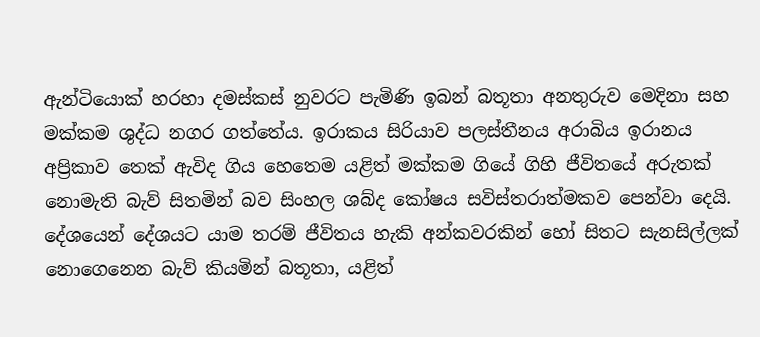ඇන්ටියොක්‌ හරහා දමස්‌කස්‌ නුවරට පැමිණි ඉබන් බතූතා අනතුරුව මෙදිනා සහ මක්‌කම ශුද්ධ නගර ගත්තේය. ඉරාකය සිරියාව පලස්‌තීනය අරාබිය ඉරානය අප්‍රිකාව තෙක්‌ ඇවිද ගිය හෙතෙම යළිත් මක්‌කම ගියේ ගිහි ජීවිතයේ අරුතක්‌ නොමැති බැව් සිතමින් බව සිංහල ශබ්ද කෝෂය සවිස්‌තරාත්මකව පෙන්වා දෙයි. දේශයෙන් දේශයට යාම තරම් ජීවිතය හැකි අන්කවරකින් හෝ සිතට සැනසිල්ලක්‌ නොගෙනෙන බැව් කියමින් බතූතා, යළිත්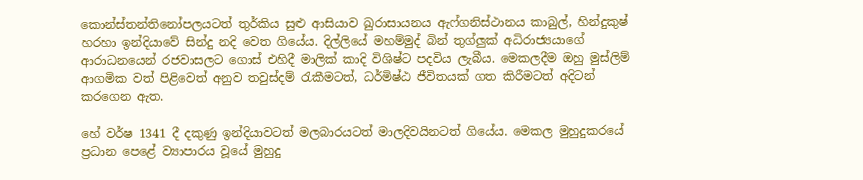කොන්ස්‌තන්තිනෝපලයටත් තුර්කිය සුළු ආසියාව ඛුරාසායනය ඇෆ්ගනිස්‌ථානය කාබුල්, හින්දුකුෂ් හරහා ඉන්දියාවේ සින්දු නදි වෙත ගියේය. දිල්ලියේ මහම්මුද් බින් තුග්ලුක්‌ අධිරාජ්‍යයාගේ ආරාධනයෙන් රජවාසලට ගොස්‌ එහිදී මාලික්‌ කාදි විශිෂ්ට පදවිය ලැබීය. මෙකලදීම ඔහු මුස්‌ලිම් ආගමික වත් පිළිවෙත් අනුව තවුස්‌දම් රැකීමටත්, ධර්මිෂ්ඨ ජීවිතයක්‌ ගත කිරීමටත් අදිටන් කරගෙන ඇත.

හේ වර්ෂ 1341 දී දකුණු ඉන්දියාවටත් මලබාරයටත් මාලදිවයිනටත් ගියේය. මෙකල මුහුදුකරයේ ප්‍රධාන පෙළේ ව්‍යාපාරය වූයේ මුහුදු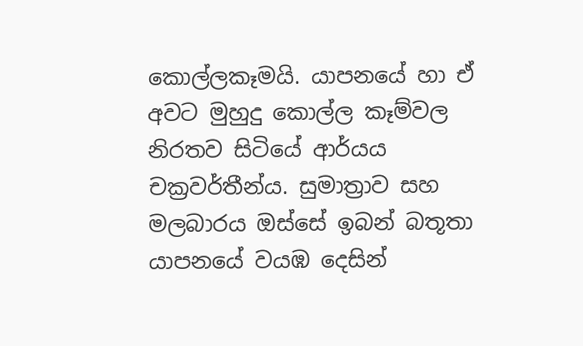කොල්ලකෑමයි. යාපනයේ හා ඒ අවට මුහුදු කොල්ල කෑම්වල නිරතව සිටියේ ආර්යය චක්‍රවර්තීන්ය. සුමාත්‍රාව සහ මලබාරය ඔස්‌සේ ඉබන් බතූතා යාපනයේ වයඹ දෙසින්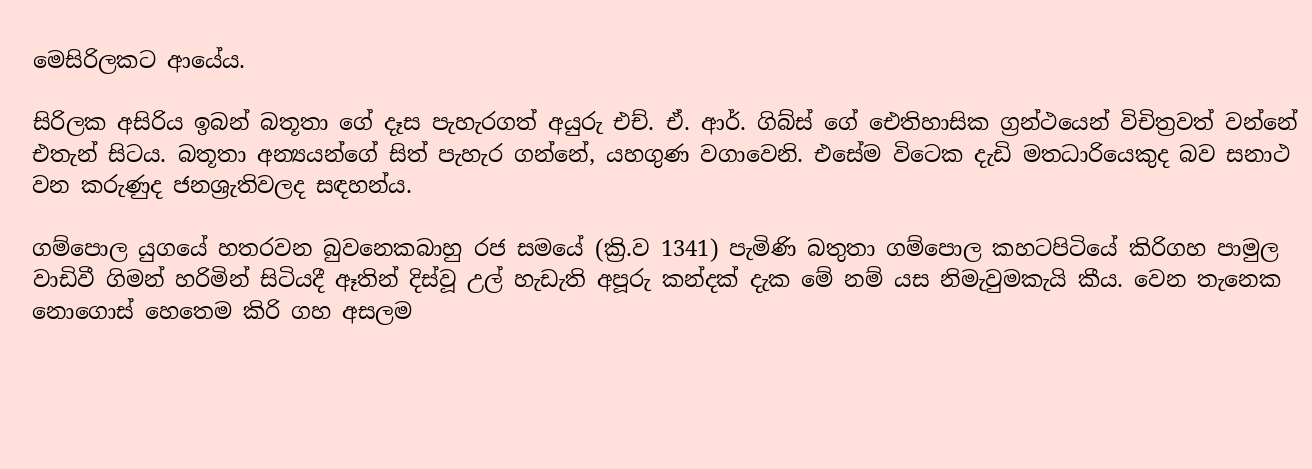මෙසිරිලකට ආයේය.

සිරිලක අසිරිය ඉබන් බතූතා ගේ දෑස පැහැරගත් අයුරු එච්. ඒ. ආර්. ගිබ්ස්‌ ගේ ඓතිහාසික ග්‍රන්ථයෙන් විචිත්‍රවත් වන්නේ එතැන් සිටය. බතූතා අන්‍යයන්ගේ සිත් පැහැර ගන්නේ, යහගුණ වගාවෙනි. එසේම විටෙක දැඩි මතධාරියෙකුද බව සනාථ වන කරුණුද ජනශ්‍රැතිවලද සඳහන්ය.

ගම්පොල යුගයේ හතරවන බුවනෙකබාහු රජ සමයේ (ක්‍රි.ව 1341) පැමිණි බතුතා ගම්පොල කහටපිටියේ කිරිගහ පාමුල වාඩිවී ගිමන් හරිමින් සිටියදී ඈතින් දිස්‌වූ උල් හැඩැති අපූරු කන්දක්‌ දැක මේ නම් යස නිමැවුමකැයි කීය. වෙන තැනෙක නොගොස්‌ හෙතෙම කිරි ගහ අසලම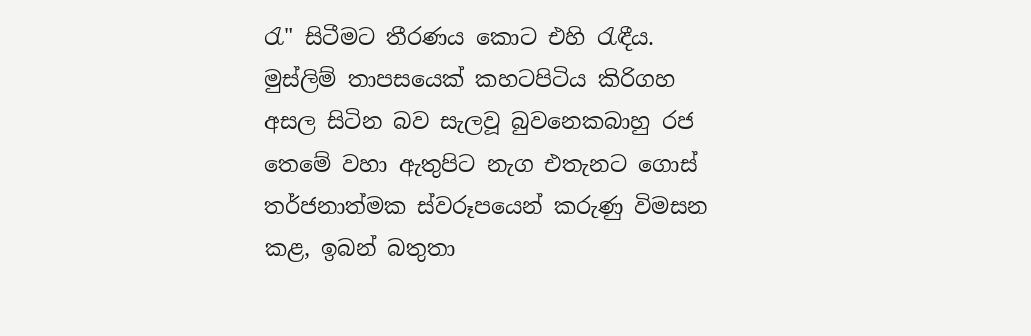රැ" සිටීමට තීරණය කොට එහි රැඳීය. මුස්‌ලිම් තාපසයෙක්‌ කහටපිටිය කිරිගහ අසල සිටින බව සැලවූ බුවනෙකබාහු රජ තෙමේ වහා ඇතුපිට නැග එතැනට ගොස්‌ තර්ජනාත්මක ස්‌වරූපයෙන් කරුණු විමසන කළ, ඉබන් බතුතා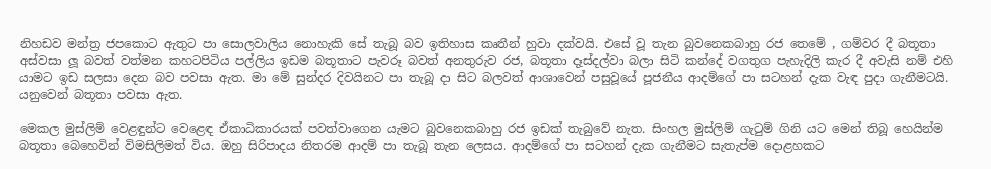නිහඩව මන්ත්‍ර ජපකොට ඇතුට පා සොලවාලිය නොහැකි සේ තැබූ බව ඉතිහාස කෘතීන් හුවා දක්‌වයි. එසේ වූ තැන බුවනෙකබාහු රජ තෙමේ , ගම්වර දී බතූතා අස්‌වසා ලූ බවත් වත්මන කහටපිටිය පල්ලිය ඉඩම බතූතාට පැවරූ බවත් අනතුරුව රජ, බතූතා දෑස්‌දල්වා බලා සිටි කන්දේ වගතුග පැහැදිලි කැර දී අවැසි නම් එහි යාමට ඉඩ සලසා දෙන බව පවසා ඇත. මා මේ සුන්දර දිවයිනට පා තැබූ දා සිට බලවත් ආශාවෙන් පසුවූයේ පූජනීය ආදම්ගේ පා සටහන් දැක වැඳ පුදා ගැනීමටයි. යනුවෙන් බතූතා පවසා ඇත.

මෙකල මුස්‌ලිම් වෙළඳුන්ට වෙළෙඳ ඒකාධිකාරයක්‌ පවත්වාගෙන යැමට බුවනෙකබාහු රජ ඉඩක්‌ තැබුවේ නැත. සිංහල මුස්‌ලිම් ගැටුම් ගිනි යට මෙන් තිබූ හෙයින්ම බතූතා බෙහෙවින් විමසිලිමත් විය. ඔහු සිරිපාදය නිතරම ආදම් පා තැබූ තැන ලෙසය. ආදම්ගේ පා සටහන් දැක ගැනීමට සැතැප්ම දොළහකට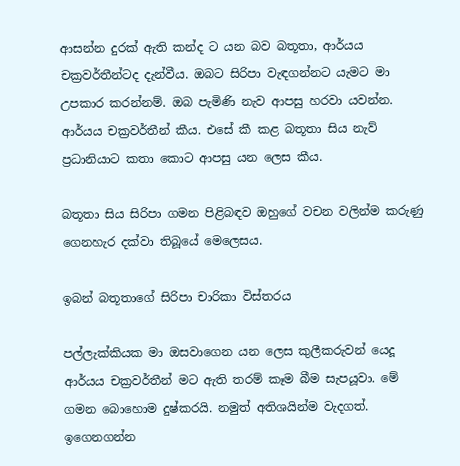ආසන්න දුරක්‌ ඇති කන්ද ට යන බව බතූතා, ආර්යය චක්‍රවර්තීන්ටද දැන්වීය. ඔබට සිරිපා වැඳගන්නට යැමට මා උපකාර කරන්නම්. ඔබ පැමිණි නැව ආපසු හරවා යවන්න. ආර්යය චක්‍රවර්තීන් කීය. එසේ කී කළ බතූතා සිය නැව් ප්‍රධානියාට කතා කොට ආපසු යන ලෙස කීය.

බතූතා සිය සිරිපා ගමන පිළිබඳව ඔහුගේ වචන වලින්ම කරුණු ගෙනහැර දක්‌වා තිබූයේ මෙලෙසය.

ඉබන් බතූතාගේ සිරිපා චාරිකා විස්‌තරය

පල්ලැක්‌කියක මා ඔසවාගෙන යන ලෙස කුලීකරුවන් යෙදූ ආර්යය චක්‍රවර්තීන් මට ඇති තරම් කෑම බීම සැපයූවා. මේ ගමන බොහොම දුෂ්කරයි. නමුත් අතිශයින්ම වැදගත්. ඉගෙනගන්න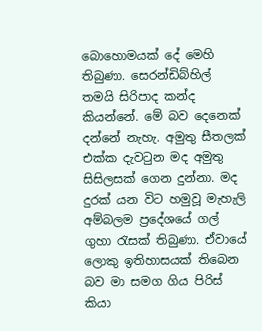බොහොමයක්‌ දේ මෙහි තිබුණා. සෙරන්ඩිබ්හිල් තමයි සිරිපාද කන්ද කියන්නේ. මේ බව දෙනෙක්‌ දන්නේ නැහැ. අමුතු සීතලක්‌ එක්‌ක දැවටුන මද අමුතු සිසිලසක්‌ ගෙන දුන්නා. මද දුරක්‌ යන විට හමුවූ මැහැලි අම්බලම ප්‍රදේශයේ ගල් ගුහා රැසක්‌ තිබුණා. ඒවායේ ලොකු ඉතිහාසයක්‌ තිබෙන බව මා සමග ගිය පිරිස්‌ කියා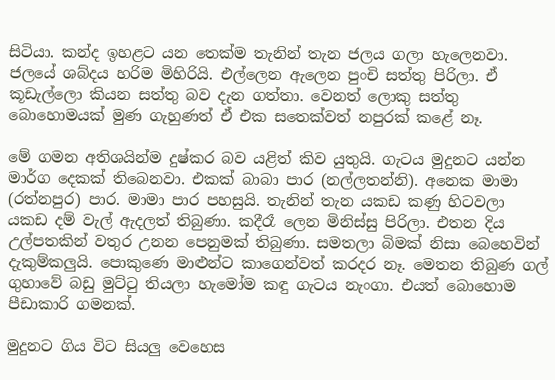සිටියා. කන්ද ඉහළට යන තෙක්‌ම තැනින් තැන ජලය ගලා හැලෙනවා. ජලයේ ශබ්දය හරිම මිහිරියි. එල්ලෙන ඇලෙන පුංචි සත්තු පිරිලා. ඒ කූඩැල්ලො කියන සත්තු බව දැන ගත්තා. වෙනත් ලොකු සත්තු බොහොමයක්‌ මුණ ගැහුණත් ඒ එක සතෙක්‌වත් නපුරක්‌ කළේ නෑ.

මේ ගමන අතිශයින්ම දුෂ්කර බව යළිත් කිව යුතුයි. ගැටය මුදුනට යන්න මාර්ග දෙකක්‌ තිබෙනවා. එකක්‌ බාබා පාර (නල්ලතන්නි). අනෙක මාමා (රත්නපුර) පාර. මාමා පාර පහසුයි. තැනින් තැන යකඩ කණු හිටවලා යකඩ දම් වැල් ඇදලත් තිබුණා. කදීරෑ ලෙන මිනිස්‌සු පිරිලා. එතන දිය උල්පතකින් වතුර උනන පෙනුමක්‌ තිබුණා. සමතලා බිමක්‌ නිසා බෙහෙවින් දැකුම්කලුයි. පොකුණෙ මාළුන්ට කාගෙන්වත් කරදර නෑ. මෙතන තිබුණ ගල් ගුහාවේ බඩු මුට්‌ටු තියලා හැමෝම කඳු ගැටය නැංගා. එයත් බොහොම පීඩාකාරි ගමනක්‌.

මුදුනට ගිය විට සියලු වෙහෙස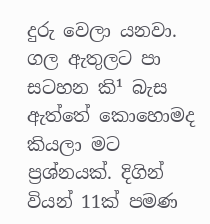දුරු වෙලා යනවා. ගල ඇතුලට පා සටහන කි¹ බැස ඇත්තේ කොහොමද කියලා මට ප්‍රශ්නයක්‌. දිගින් වියන් 11ක්‌ පමණ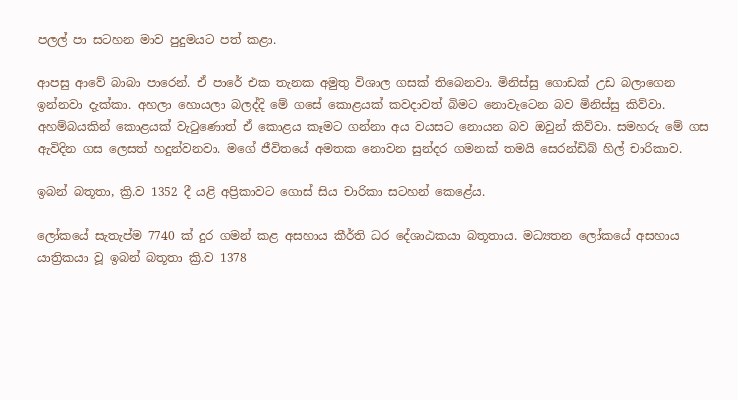පලල් පා සටහන මාව පුදුමයට පත් කළා.

ආපසු ආවේ බාබා පාරෙන්. ඒ පාරේ එක තැනක අමුතු විශාල ගසක්‌ තිබෙනවා. මිනිස්‌සු ගොඩක්‌ උඩ බලාගෙන ඉන්නවා දැක්‌කා. අහලා හොයලා බලද්දි මේ ගසේ කොළයක්‌ කවදාවත් බිමට නොවැටෙන බව මිනිස්‌සු කිව්වා. අහම්බයකින් කොළයක්‌ වැටුණොත් ඒ කොළය කෑමට ගන්නා අය වයසට නොයන බව ඔවුන් කිව්වා. සමහරු මේ ගස ඇවිදින ගස ලෙසත් හදුන්වනවා. මගේ ජීවිතයේ අමතක නොවන සුන්දර ගමනක්‌ තමයි සෙරන්ඩිබ් හිල් චාරිකාව.

ඉබන් බතූතා, ක්‍රි.ව 1352 දී යළි අප්‍රිකාවට ගොස්‌ සිය චාරිකා සටහන් කෙළේය.

ලෝකයේ සැතැප්ම 7740 ක්‌ දුර ගමන් කළ අසහාය කීර්ති ධර දේශාඨකයා බතූතාය. මධ්‍යතන ලෝකයේ අසහාය යාත්‍රිකයා වූ ඉබන් බතූතා ක්‍රි.ව 1378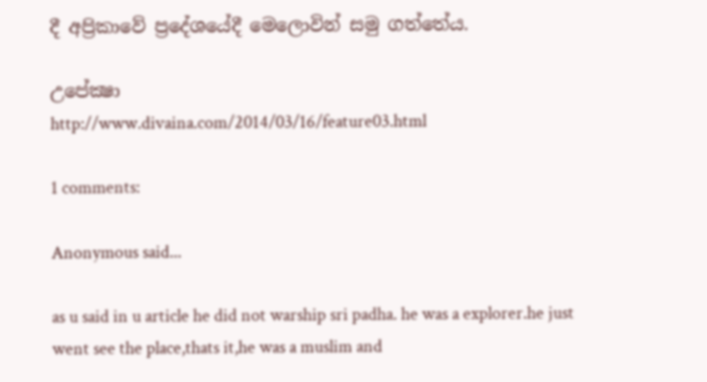දී අප්‍රිකාවේ ප්‍රදේශයේදී මෙලොවින් සමු ගත්තේය.

උපේක්‍ෂා
http://www.divaina.com/2014/03/16/feature03.html

1 comments:

Anonymous said...

as u said in u article he did not warship sri padha. he was a explorer.he just went see the place,thats it,he was a muslim and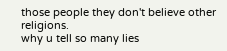those people they don't believe other religions.
why u tell so many lies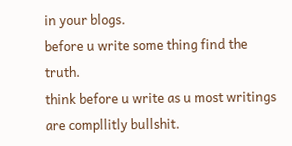in your blogs.
before u write some thing find the truth.
think before u write as u most writings are compllitly bullshit.